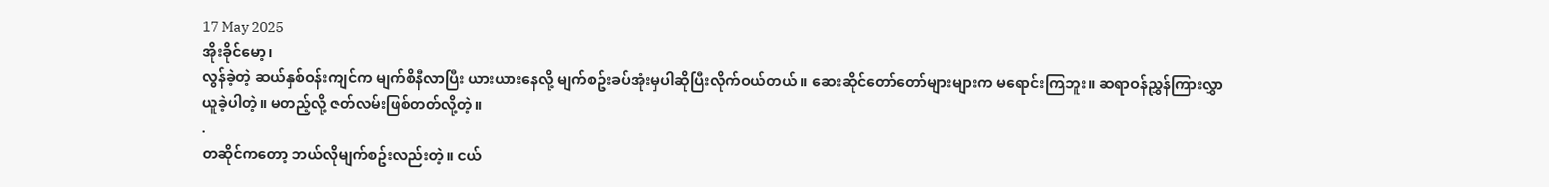17 May 2025
အိုးခိုင်မော့၊
လွန်ခဲ့တဲ့ ဆယ်နှစ်ဝန်းကျင်က မျက်စိနီလာပြီး ယားယားနေလို့ မျက်စဥ်းခပ်အုံးမှပါဆိုပြီးလိုက်ဝယ်တယ်။ ဆေးဆိုင်တော်တော်များများက မရောင်းကြဘူး။ ဆရာဝန်ညွှန်ကြားလွှာ ယူခဲ့ပါတဲ့။ မတည့်လို့ ဇတ်လမ်းဖြစ်တတ်လို့တဲ့။
.
တဆိုင်ကတော့ ဘယ်လိုမျက်စဥ်းလည်းတဲ့။ ငယ်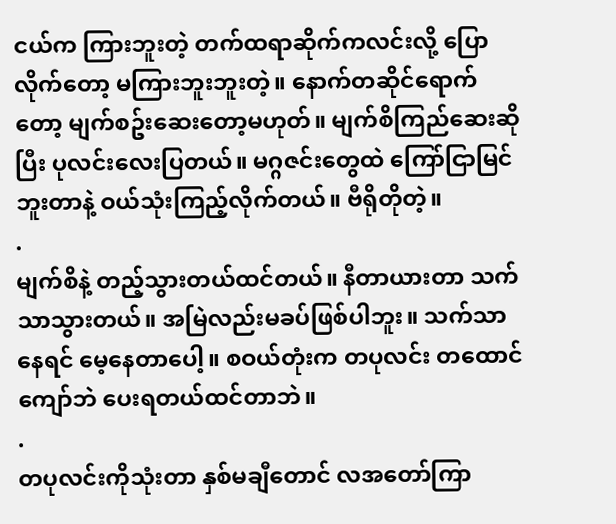ငယ်က ကြားဘူးတဲ့ တက်ထရာဆိုက်ကလင်းလို့ ပြောလိုက်တော့ မကြားဘူးဘူးတဲ့။ နောက်တဆိုင်ရောက်တော့ မျက်စဥ်းဆေးတော့မဟုတ်။ မျက်စိကြည်ဆေးဆိုပြီး ပုလင်းလေးပြတယ်။ မဂ္ဂဇင်းတွေထဲ ကြော်ငြာမြင်ဘူးတာနဲ့ ဝယ်သုံးကြည့်လိုက်တယ်။ ဗီရိုတိုတဲ့။
.
မျက်စိနဲ့ တည့်သွားတယ်ထင်တယ်။ နီတာယားတာ သက်သာသွားတယ်။ အမြဲလည်းမခပ်ဖြစ်ပါဘူး။ သက်သာနေရင် မေ့နေတာပေါ့။ စဝယ်တုံးက တပုလင်း တထောင်ကျော်ဘဲ ပေးရတယ်ထင်တာဘဲ။
.
တပုလင်းကိုသုံးတာ နှစ်မချီတောင် လအတော်ကြာ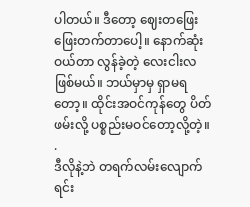ပါတယ်။ ဒီတော့ ဈေးတဖြေးဖြေးတက်တာပေါ့။ နောက်ဆုံးဝယ်တာ လွန်ခဲ့တဲ့ လေးငါးလဖြစ်မယ်။ ဘယ်မှာမှ ရှာမရတော့။ ထိုင်းအဝင်ကုန်တွေ ပိတ်ဖမ်းလို့ ပစ္စည်းမဝင်တော့လို့တဲ့။
.
ဒီလိုနဲ့ဘဲ တရက်လမ်းလျောက်ရင်း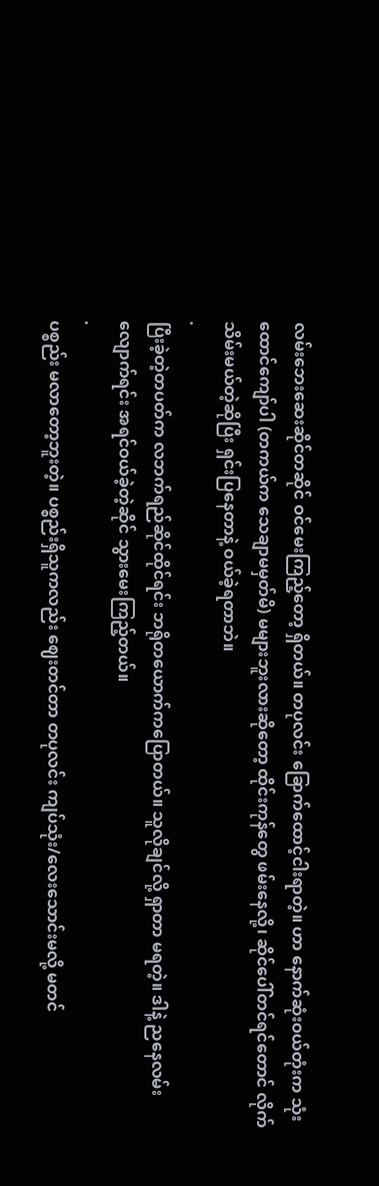လမ်းဘေးဆေးဆိုင်တဆိုင် ဝင်မေးကြည့်တော့ ရှိတယ်။ တပုလင်း ခြောက်ထောင့်ငါးရာတဲ့။ ဟာ နောက်ဆုံးဝယ်တုံးက သုံးထောင်ကျော်ပါ (တကယ်က သေချာမမှတ်မိ) မများဘူးလားဆိုတော့ ထိုင်းကုန်တွေ ဖမ်းနေလို့၊ ဆိုင်ပေါ်တင်ရင်တောင် လိုက်သိမ်းမယ်တဲ့ဆိုပြီး ရှင်းပြနေတာနဲ့ ဝယ်ခဲ့ရတာဘဲ။
.
ပြီးခဲ့တဲ့တပတ်က လဘက်ရည်ဆိုင်ထိုင်ရင်း ဘရိုတယောက်ကပြောတယ်။ သူလိုချင်လို့ ရှာတာ မရတဲ့။ ဒါနဲ့ ညနေလမ်းလျောက်ရင်း အရင်ဝယ်ခဲ့တဲ့ဆိုင် သွားမေးကြည့်တယ်။
.
ပစ္စည်း မလာတော့ဘူးတဲ့။ ပစ္စည်းရှိသူကလည်း ဈေးတင်တာ တပုလင်း ကျပ်သုံး/လေးသောင်းမလို့ မတင်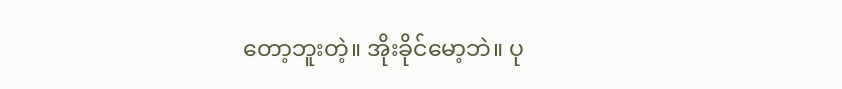တော့ဘူးတဲ့။ အိုးခိုင်မော့ဘဲ။ ပု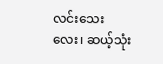လင်းသေးလေး၊ ဆယ့်သုံး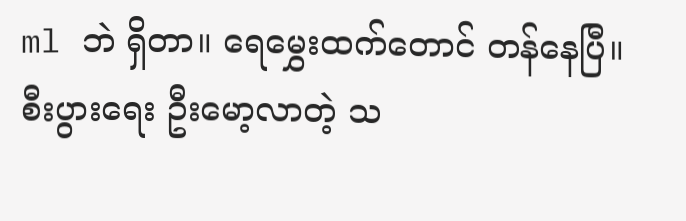ml ဘဲ ရှိတာ။ ရေမွှေးထက်တောင် တန်နေပြီ။ စီးပွားရေး ဦးမော့လာတဲ့ သ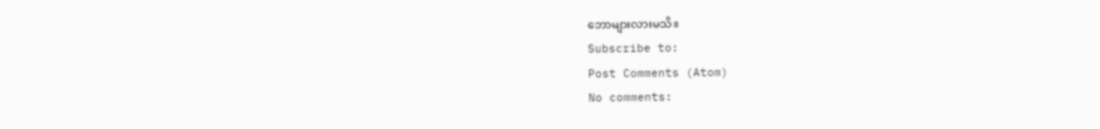ဘောများလားမသိ။
Subscribe to:
Post Comments (Atom)
No comments: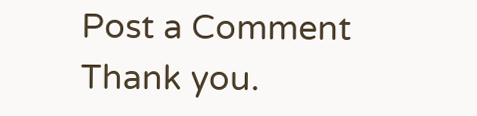Post a Comment
Thank you.